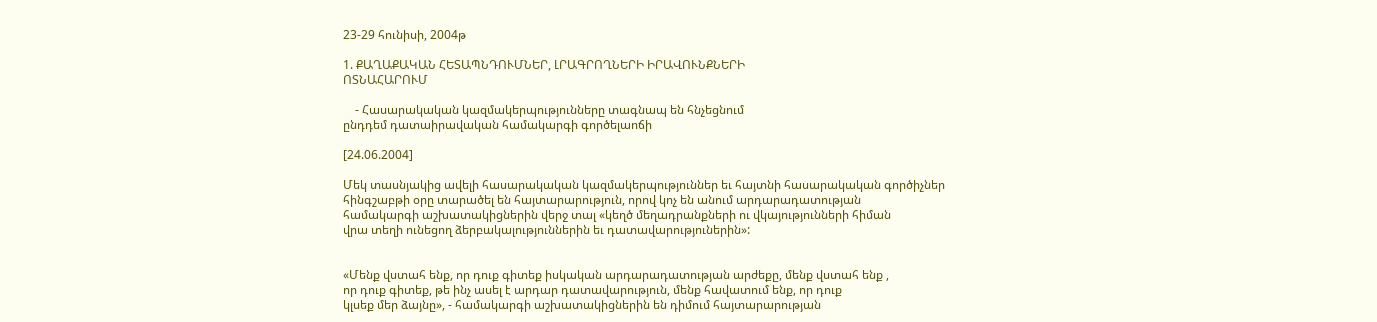23-29 հունիսի, 2004թ

1. ՔԱՂԱՔԱԿԱՆ ՀԵՏԱՊՆԴՈՒՄՆԵՐ, ԼՐԱԳՐՈՂՆԵՐԻ ԻՐԱՎՈՒՆՔՆԵՐԻ
ՈՏՆԱՀԱՐՈՒՄ

    - Հասարակական կազմակերպությունները տագնապ են հնչեցնում
ընդդեմ դատաիրավական համակարգի գործելաոճի

[24.06.2004]

Մեկ տասնյակից ավելի հասարակական կազմակերպություններ եւ հայտնի հասարակական գործիչներ
հինգշաբթի օրը տարածել են հայտարարություն, որով կոչ են անում արդարադատության
համակարգի աշխատակիցներին վերջ տալ «կեղծ մեղադրանքների ու վկայությունների հիման
վրա տեղի ունեցող ձերբակալություններին եւ դատավարություներին»:


«Մենք վստահ ենք, որ դուք գիտեք իսկական արդարադատության արժեքը, մենք վստահ ենք ,
որ դուք գիտեք, թե ինչ ասել է արդար դատավարություն, մենք հավատում ենք, որ դուք
կլսեք մեր ձայնը», - համակարգի աշխատակիցներին են դիմում հայտարարության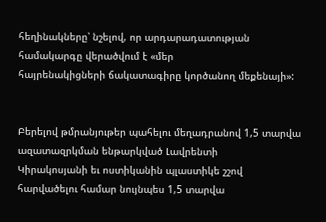հեղինակները՝ նշելով, որ արդարադատության համակարգը վերածվում է «մեր
հայրենակիցների ճակատագիրը կործանող մեքենայի»:


Բերելով թմրանյութեր պահելու մեղադրանով 1,5 տարվա ազատազրկման ենթարկված Լավրենտի
Կիրակոսյանի եւ ոստիկանին պլաստիկե շշով հարվածելու համար նույնպես 1,5 տարվա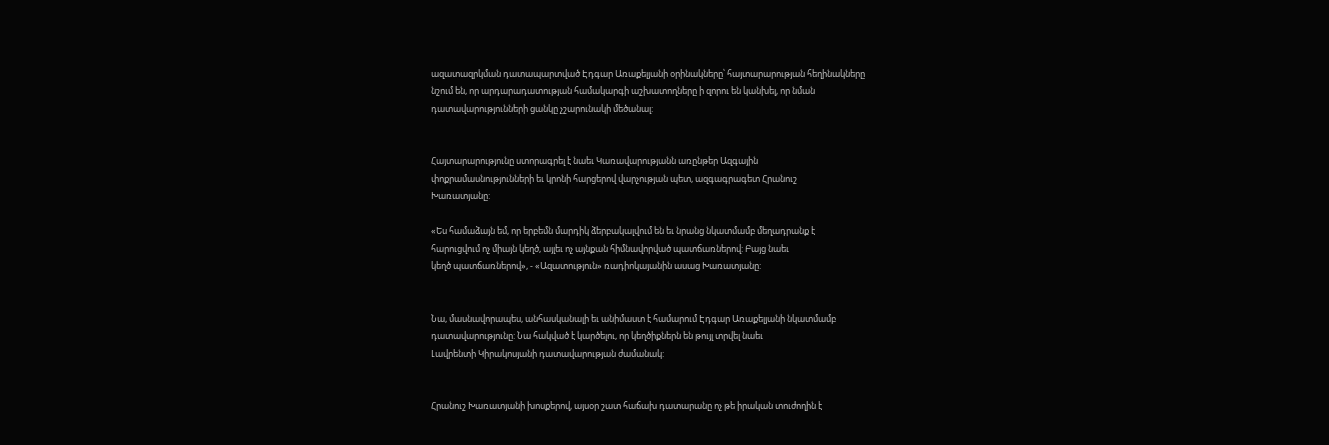ազատազրկման դատապարտված Էդգար Առաքելյանի օրինակները՝ հայտարարության հեղինակները
նշում են, որ արդարադատության համակարգի աշխատողները ի զորու են կանխել, որ նման
դատավարությունների ցանկը չշարունակի մեծանալ:


Հայտարարությունը ստորագրել է նաեւ Կառավարությանն առընթեր Ազգային
փոքրամասնությունների եւ կրոնի հարցերով վարչության պետ, ազգագրագետ Հրանուշ
Խառատյանը:

«Ես համաձայն եմ, որ երբեմն մարդիկ ձերբակալվում են եւ նրանց նկատմամբ մեղադրանք է
հարուցվում ոչ միայն կեղծ, այլեւ ոչ այնքան հիմնավորված պատճառներով: Բայց նաեւ
կեղծ պատճառներով», - «Ազատություն» ռադիոկայանին ասաց Խառատյանը:


Նա, մասնավորապես, անհասկանալի եւ անիմաստ է համարում Էդգար Առաքելյանի նկատմամբ
դատավարությունը: Նա հակված է կարծելու, որ կեղծիքներն են թույլ տրվել նաեւ
Լավրենտի Կիրակոսյանի դատավարության ժամանակ:


Հրանուշ Խառատյանի խոսքերով, այսօր շատ հաճախ դատարանը ոչ թե իրական տուժողին է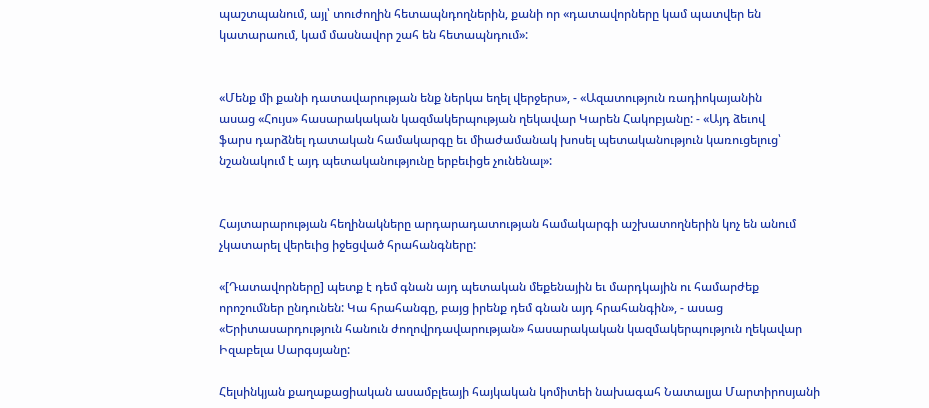պաշտպանում, այլ՝ տուժողին հետապնդողներին, քանի որ «դատավորները կամ պատվեր են
կատարաում, կամ մասնավոր շահ են հետապնդում»:


«Մենք մի քանի դատավարության ենք ներկա եղել վերջերս», - «Ազատություն ռադիոկայանին
ասաց «Հույս» հասարակական կազմակերպության ղեկավար Կարեն Հակոբյանը: - «Այդ ձեւով
ֆարս դարձնել դատական համակարգը եւ միաժամանակ խոսել պետականություն կառուցելուց՝
նշանակում է այդ պետականությունը երբեւիցե չունենալ»:


Հայտարարության հեղինակները արդարադատության համակարգի աշխատողներին կոչ են անում
չկատարել վերեւից իջեցված հրահանգները:

«[Դատավորները] պետք է դեմ գնան այդ պետական մեքենային եւ մարդկային ու համարժեք
որոշումներ ընդունեն: Կա հրահանգը, բայց իրենք դեմ գնան այդ հրահանգին», - ասաց
«Երիտասարդություն հանուն ժողովրդավարության» հասարակական կազմակերպություն ղեկավար
Իզաբելա Սարգսյանը:

Հելսինկյան քաղաքացիական ասամբլեայի հայկական կոմիտեի նախագահ Նատալյա Մարտիրոսյանի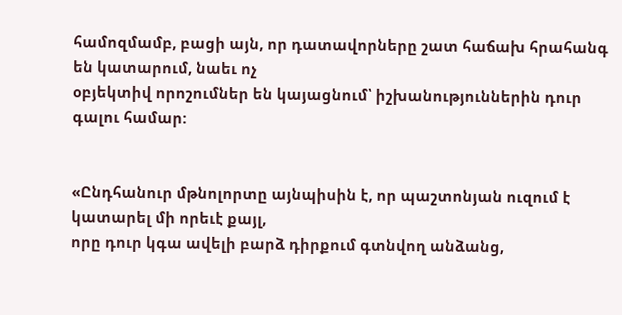համոզմամբ, բացի այն, որ դատավորները շատ հաճախ հրահանգ են կատարում, նաեւ ոչ
օբյեկտիվ որոշումներ են կայացնում՝ իշխանություններին դուր գալու համար:


«Ընդհանուր մթնոլորտը այնպիսին է, որ պաշտոնյան ուզում է կատարել մի որեւէ քայլ,
որը դուր կգա ավելի բարձ դիրքում գտնվող անձանց,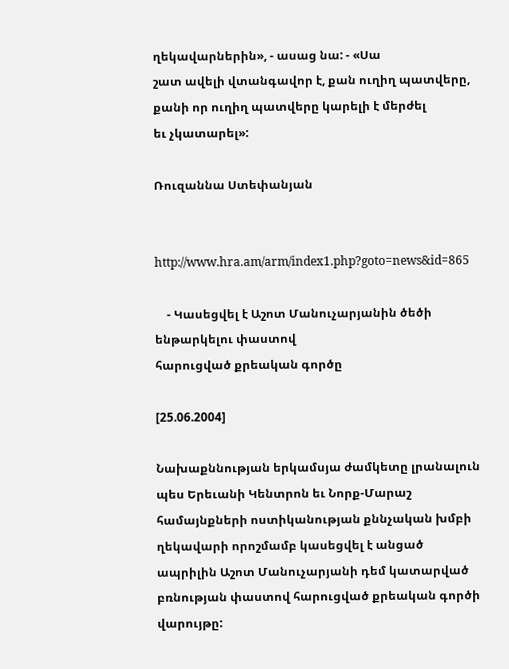ղեկավարներին», - ասաց նա: - «Սա
շատ ավելի վտանգավոր է, քան ուղիղ պատվերը, քանի որ ուղիղ պատվերը կարելի է մերժել
եւ չկատարել»:

Ռուզաննա Ստեփանյան


http://www.hra.am/arm/index1.php?goto=news&id=865

    - Կասեցվել է Աշոտ Մանուչարյանին ծեծի ենթարկելու փաստով
հարուցված քրեական գործը

[25.06.2004]

Նախաքննության երկամսյա ժամկետը լրանալուն պես Երեւանի Կենտրոն եւ Նորք-Մարաշ
համայնքների ոստիկանության քննչական խմբի ղեկավարի որոշմամբ կասեցվել է անցած
ապրիլին Աշոտ Մանուչարյանի դեմ կատարված բռնության փաստով հարուցված քրեական գործի
վարույթը: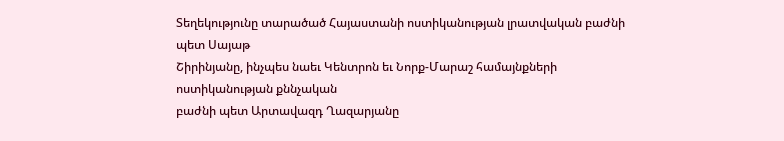Տեղեկությունը տարածած Հայաստանի ոստիկանության լրատվական բաժնի պետ Սայաթ
Շիրինյանը, ինչպես նաեւ Կենտրոն եւ Նորք-Մարաշ համայնքների ոստիկանության քննչական
բաժնի պետ Արտավազդ Ղազարյանը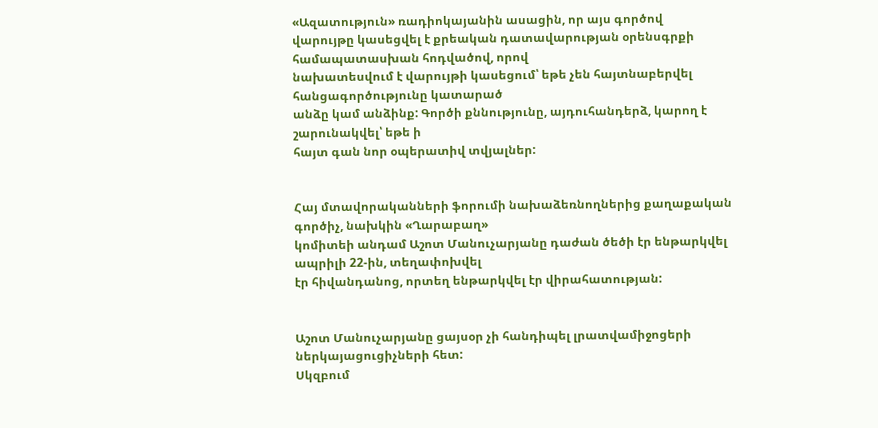«Ազատություն» ռադիոկայանին ասացին, որ այս գործով
վարույթը կասեցվել է քրեական դատավարության օրենսգրքի համապատասխան հոդվածով, որով
նախատեսվում է վարույթի կասեցում՝ եթե չեն հայտնաբերվել հանցագործությունը կատարած
անձը կամ անձինք: Գործի քննությունը, այդուհանդերձ, կարող է շարունակվել՝ եթե ի
հայտ գան նոր օպերատիվ տվյալներ:


Հայ մտավորականների ֆորումի նախաձեռնողներից քաղաքական գործիչ, նախկին «Ղարաբաղ»
կոմիտեի անդամ Աշոտ Մանուչարյանը դաժան ծեծի էր ենթարկվել ապրիլի 22-ին, տեղափոխվել
էր հիվանդանոց, որտեղ ենթարկվել էր վիրահատության:


Աշոտ Մանուչարյանը ցայսօր չի հանդիպել լրատվամիջոցերի ներկայացուցիչների հետ:
Սկզբում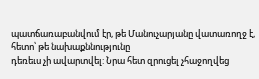պատճառաբանվում էր, թե Մանուչարյանը վատառողջ է, հետո՝ թե նախաքննությունը
դեռեւս չի ավարտվել: Նրա հետ զրուցել չհաջողվեց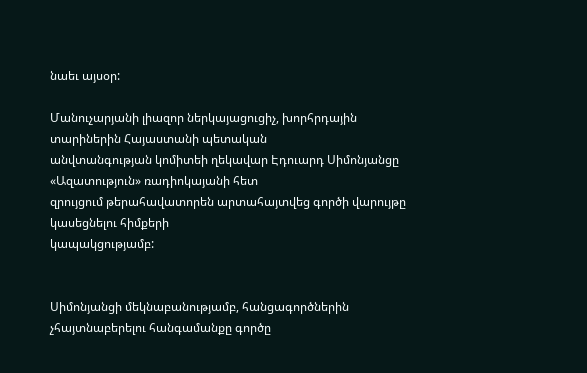նաեւ այսօր:

Մանուչարյանի լիազոր ներկայացուցիչ, խորհրդային տարիներին Հայաստանի պետական
անվտանգության կոմիտեի ղեկավար Էդուարդ Սիմոնյանցը «Ազատություն» ռադիոկայանի հետ
զրույցում թերահավատորեն արտահայտվեց գործի վարույթը կասեցնելու հիմքերի
կապակցությամբ:


Սիմոնյանցի մեկնաբանությամբ, հանցագործներին չհայտնաբերելու հանգամանքը գործը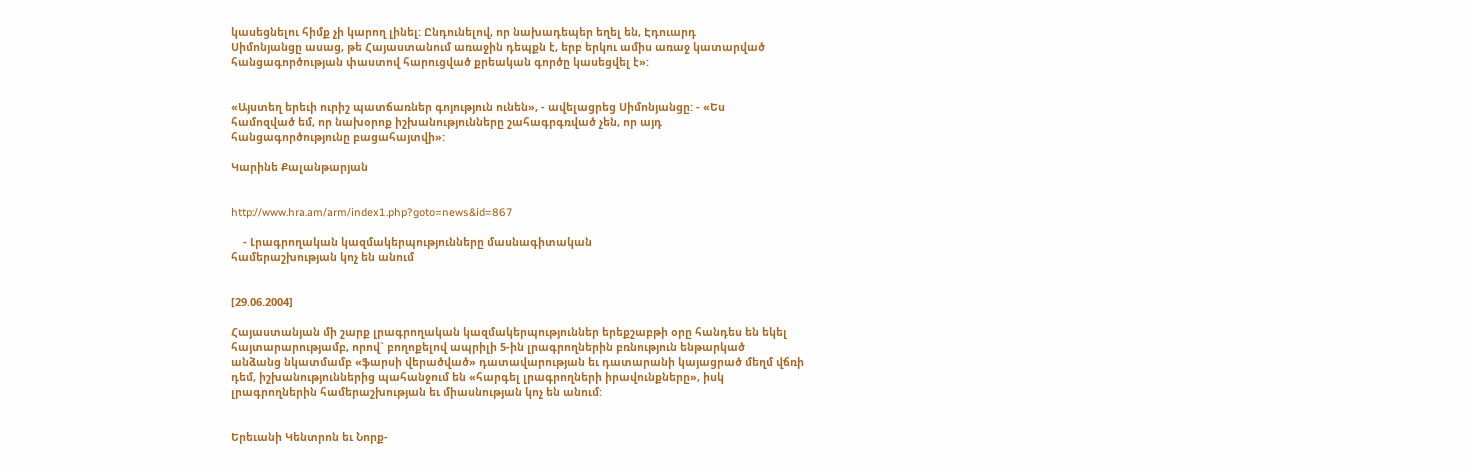կասեցնելու հիմք չի կարող լինել: Ընդունելով, որ նախադեպեր եղել են, Էդուարդ
Սիմոնյանցը ասաց, թե Հայաստանում առաջին դեպքն է, երբ երկու ամիս առաջ կատարված
հանցագործության փաստով հարուցված քրեական գործը կասեցվել է»:


«Այստեղ երեւի ուրիշ պատճառներ գոյություն ունեն», - ավելացրեց Սիմոնյանցը: - «Ես
համոզված եմ, որ նախօրոք իշխանությունները շահագրգռված չեն, որ այդ
հանցագործությունը բացահայտվի»:

Կարինե Քալանթարյան


http://www.hra.am/arm/index1.php?goto=news&id=867

    - Լրագրողական կազմակերպությունները մասնագիտական
համերաշխության կոչ են անում


[29.06.2004]

Հայաստանյան մի շարք լրագրողական կազմակերպություններ երեքշաբթի օրը հանդես են եկել
հայտարարությամբ, որով` բողոքելով ապրիլի 5-ին լրագրողներին բռնություն ենթարկած
անձանց նկատմամբ «ֆարսի վերածված» դատավարության եւ դատարանի կայացրած մեղմ վճռի
դեմ, իշխանություններից պահանջում են «հարգել լրագրողների իրավունքները», իսկ
լրագրողներին համերաշխության եւ միասնության կոչ են անում:


Երեւանի Կենտրոն եւ Նորք-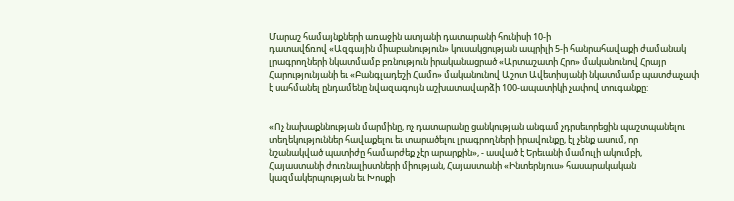Մարաշ համայնքների առաջին ատյանի դատարանի հունիսի 10-ի
դատավճռով «Ազգային միաբանություն» կուսակցության ապրիլի 5-ի հանրահավաքի ժամանակ
լրագրողների նկատմամբ բռնություն իրականացրած «Արտաշատի Հրո» մականունով Հրայր
Հարությունյանի եւ «Բանգլադեշի Համո» մականունով Աշոտ Ավետիսյանի նկատմամբ պատժաչափ
է սահմանել ընդամենը նվազագույն աշխատավարձի 100-ապատիկի չափով տուգանքը:


«Ոչ նախաքննության մարմինը, ոչ դատարանը ցանկության անգամ չդրսեւորեցին պաշտպանելու
տեղեկություններ հավաքելու եւ տարածելու լրագրողների իրավունքը, էլ չենք ասում, որ
նշանակված պատիժը համարժեք չէր արարքին», - ասված է Երեւանի մամուլի ակումբի,
Հայաստանի ժուռնալիստների միության, Հայաստանի «Ինտերնյուս» հասարակական
կազմակերպության եւ Խոսքի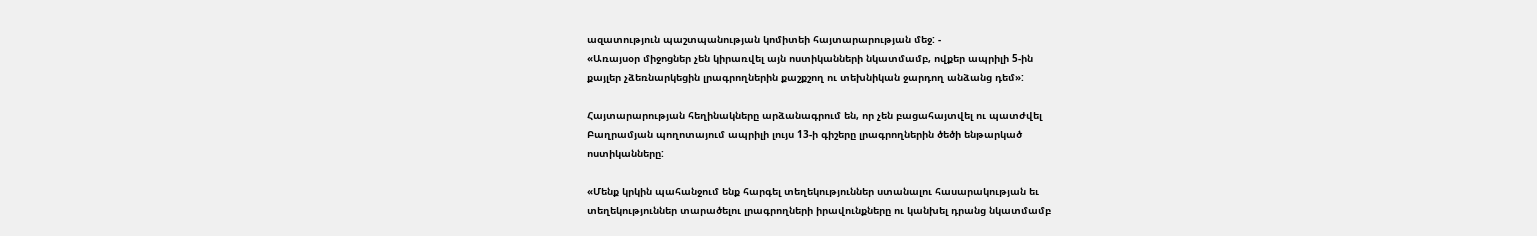ազատություն պաշտպանության կոմիտեի հայտարարության մեջ: -
«Առայսօր միջոցներ չեն կիրառվել այն ոստիկանների նկատմամբ, ովքեր ապրիլի 5-ին
քայլեր չձեռնարկեցին լրագրողներին քաշքշող ու տեխնիկան ջարդող անձանց դեմ»:

Հայտարարության հեղինակները արձանագրում են, որ չեն բացահայտվել ու պատժվել
Բաղրամյան պողոտայում ապրիլի լույս 13-ի գիշերը լրագրողներին ծեծի ենթարկած
ոստիկանները:

«Մենք կրկին պահանջում ենք հարգել տեղեկություններ ստանալու հասարակության եւ
տեղեկություններ տարածելու լրագրողների իրավունքները ու կանխել դրանց նկատմամբ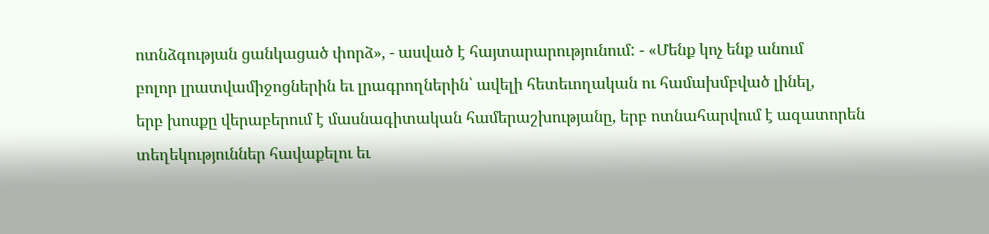ոտնձգության ցանկացած փորձ», - ասված է հայտարարությունում: - «Մենք կոչ ենք անում
բոլոր լրատվամիջոցներին եւ լրագրողներին՝ ավելի հետեւողական ու համախմբված լինել,
երբ խոսքը վերաբերում է մասնագիտական համերաշխությանը, երբ ոտնահարվում է ազատորեն
տեղեկություններ հավաքելու եւ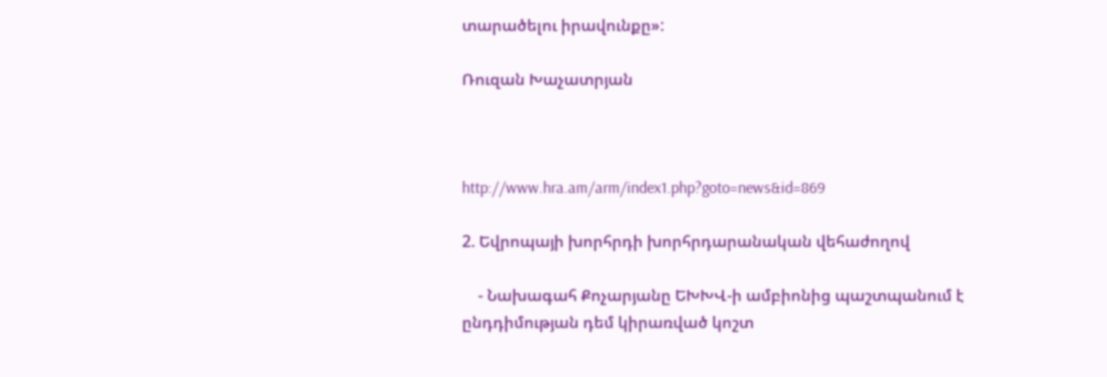տարածելու իրավունքը»:

Ռուզան Խաչատրյան



http://www.hra.am/arm/index1.php?goto=news&id=869

2. Եվրոպայի խորհրդի խորհրդարանական վեհաժողով

    - Նախագահ Քոչարյանը ԵԽԽՎ-ի ամբիոնից պաշտպանում է
ընդդիմության դեմ կիրառված կոշտ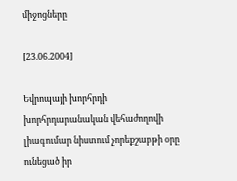միջոցները

[23.06.2004]

Եվրոպայի խորհրդի խորհրդարանական վեհաժողովի լիագումար նիստում չորեքշաբթի օրը
ունեցած իր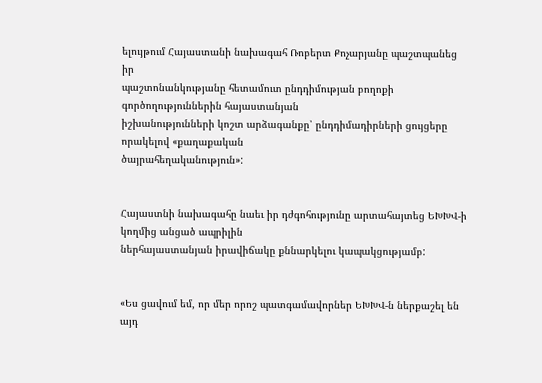ելույթում Հայաստանի նախագահ Ռոբերտ Քոչարյանը պաշտպանեց իր
պաշտոնանկությանը հետամուտ ընդդիմության բողոքի գործողություններին հայաստանյան
իշխանությունների կոշտ արձագանքը՝ ընդդիմադիրների ցույցերը որակելով «քաղաքական
ծայրահեղականություն»:


Հայաստնի նախագահը նաեւ իր դժգոհությունը արտահայտեց ԵԽԽՎ-ի կողմից անցած ապրիլին
ներհայաստանյան իրավիճակը քննարկելու կապակցությամբ:


«Ես ցավում եմ, որ մեր որոշ պատգամավորներ ԵԽԽՎ-ն ներքաշել են այդ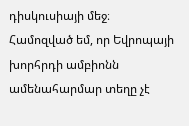դիսկուսիայի մեջ։
Համոզված եմ, որ Եվրոպայի խորհրդի ամբիոնն ամենահարմար տեղը չէ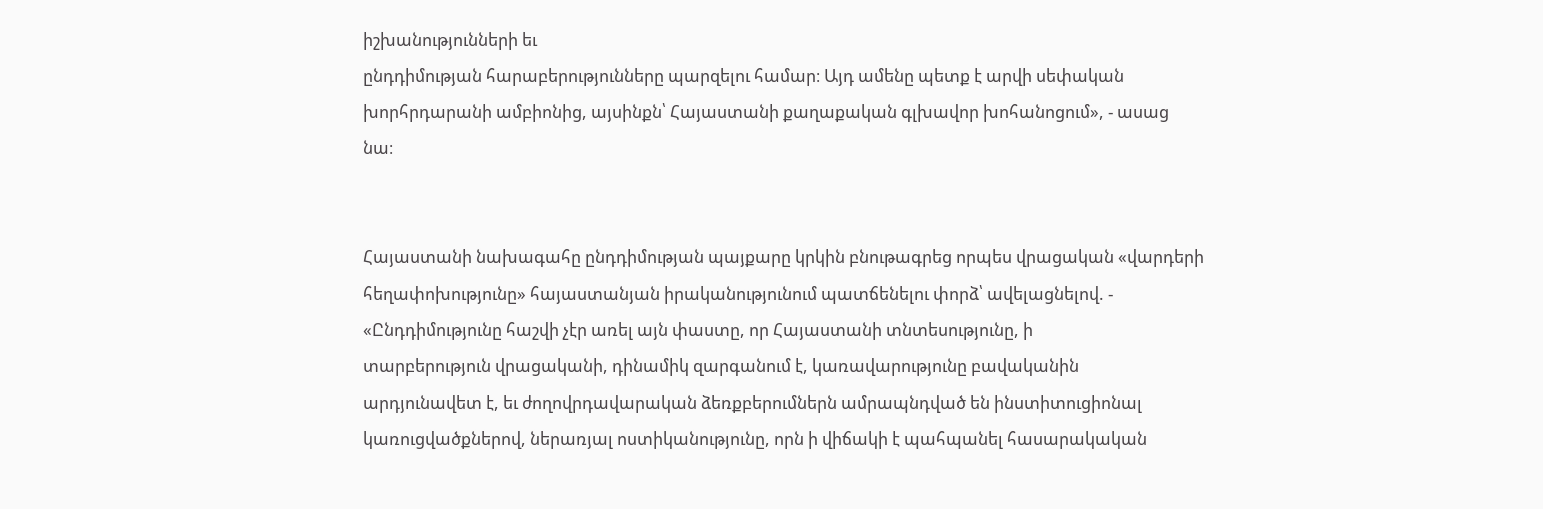իշխանությունների եւ
ընդդիմության հարաբերությունները պարզելու համար։ Այդ ամենը պետք է արվի սեփական
խորհրդարանի ամբիոնից, այսինքն՝ Հայաստանի քաղաքական գլխավոր խոհանոցում», - ասաց
նա։


Հայաստանի նախագահը ընդդիմության պայքարը կրկին բնութագրեց որպես վրացական «վարդերի
հեղափոխությունը» հայաստանյան իրականությունում պատճենելու փորձ՝ ավելացնելով. -
«Ընդդիմությունը հաշվի չէր առել այն փաստը, որ Հայաստանի տնտեսությունը, ի
տարբերություն վրացականի, դինամիկ զարգանում է, կառավարությունը բավականին
արդյունավետ է, եւ ժողովրդավարական ձեռքբերումներն ամրապնդված են ինստիտուցիոնալ
կառուցվածքներով, ներառյալ ոստիկանությունը, որն ի վիճակի է պահպանել հասարակական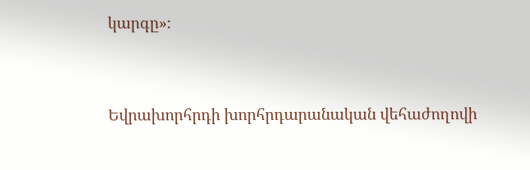կարգը»։


Եվրախորհրդի խորհրդարանական վեհաժողովի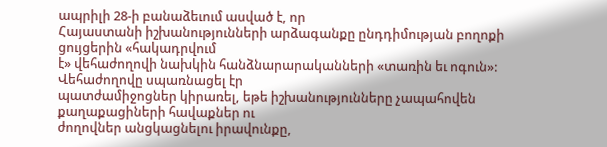ապրիլի 28-ի բանաձեւում ասված է, որ
Հայաստանի իշխանությունների արձագանքը ընդդիմության բողոքի ցույցերին «հակադրվում
է» վեհաժողովի նախկին հանձնարարականների «տառին եւ ոգուն»: Վեհաժողովը սպառնացել էր
պատժամիջոցներ կիրառել, եթե իշխանությունները չապահովեն քաղաքացիների հավաքներ ու
ժողովներ անցկացնելու իրավունքը,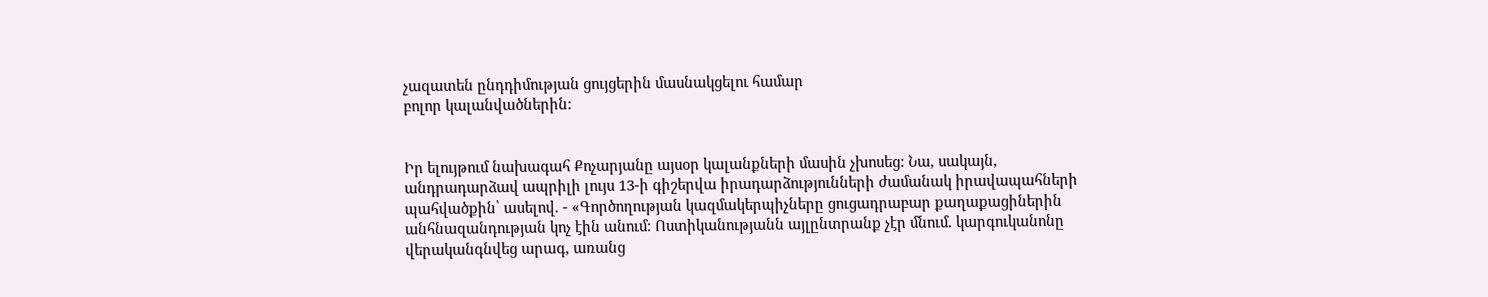չազատեն ընդդիմության ցույցերին մասնակցելու համար
բոլոր կալանվածներին:


Իր ելույթում նախագահ Քոչարյանը այսօր կալանքների մասին չխոսեց: Նա, սակայն,
անդրադարձավ ապրիլի լույս 13-ի գիշերվա իրադարձությունների ժամանակ իրավապահների
պահվածքին՝ ասելով. - «Գործողության կազմակերպիչները ցուցադրաբար քաղաքացիներին
անհնազանդության կոչ էին անում։ Ոստիկանությանն այլընտրանք չէր մնում. կարգուկանոնը
վերականգնվեց արագ, առանց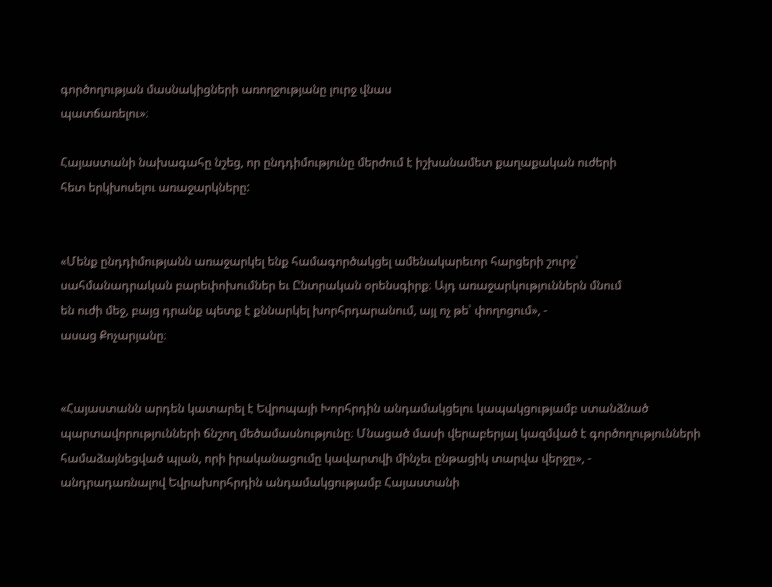գործողության մասնակիցների առողջությանը լուրջ վնաս
պատճառելու»։

Հայաստանի նախագահը նշեց, որ ընդդիմությունը մերժում է իշխանամետ քաղաքական ուժերի
հետ երկխոսելու առաջարկները:


«Մենք ընդդիմությանն առաջարկել ենք համագործակցել ամենակարեւոր հարցերի շուրջ՝
սահմանադրական բարեփոխումներ եւ Ընտրական օրենսգիրք։ Այդ առաջարկություններն մնում
են ուժի մեջ, բայց դրանք պետք է քննարկել խորհրդարանում, այլ ոչ թե՝ փողոցում», -
ասաց Քոչարյանը։


«Հայաստանն արդեն կատարել է Եվրոպայի Խորհրդին անդամակցելու կապակցությամբ ստանձնած
պարտավորությունների ճնշող մեծամասնությունը։ Մնացած մասի վերաբերյալ կազմված է գործողությունների
համաձայնեցված պլան, որի իրականացումը կավարտվի մինչեւ ընթացիկ տարվա վերջը», -
անդրադառնալով Եվրախորհրդին անդամակցությամբ Հայաստանի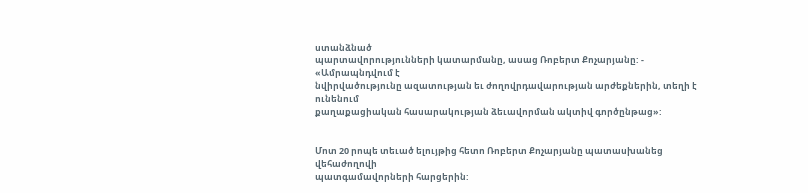ստանձնած
պարտավորությունների կատարմանը, ասաց Ռոբերտ Քոչարյանը: - «Ամրապնդվում է
նվիրվածությունը ազատության եւ ժողովրդավարության արժեքներին, տեղի է ունենում
քաղաքացիական հասարակության ձեւավորման ակտիվ գործընթաց»:


Մոտ 20 րոպե տեւած ելույթից հետո Ռոբերտ Քոչարյանը պատասխանեց վեհաժողովի
պատգամավորների հարցերին: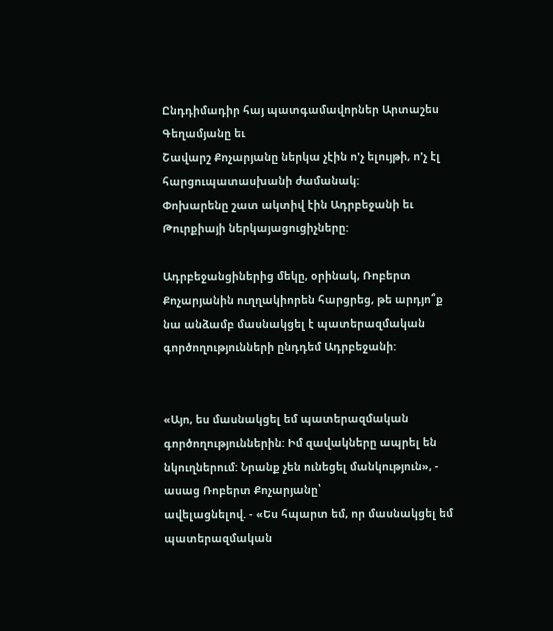Ընդդիմադիր հայ պատգամավորներ Արտաշես Գեղամյանը եւ
Շավարշ Քոչարյանը ներկա չէին ո'չ ելույթի, ո'չ էլ հարցուպատասխանի ժամանակ:
Փոխարենը շատ ակտիվ էին Ադրբեջանի եւ Թուրքիայի ներկայացուցիչները:

Ադրբեջանցիներից մեկը, օրինակ, Ռոբերտ Քոչարյանին ուղղակիորեն հարցրեց, թե արդյո՞ք
նա անձամբ մասնակցել է պատերազմական գործողությունների ընդդեմ Ադրբեջանի:


«Այո, ես մասնակցել եմ պատերազմական գործողություններին: Իմ զավակները ապրել են
նկուղներում: Նրանք չեն ունեցել մանկություն», - ասաց Ռոբերտ Քոչարյանը՝
ավելացնելով. - «Ես հպարտ եմ, որ մասնակցել եմ պատերազմական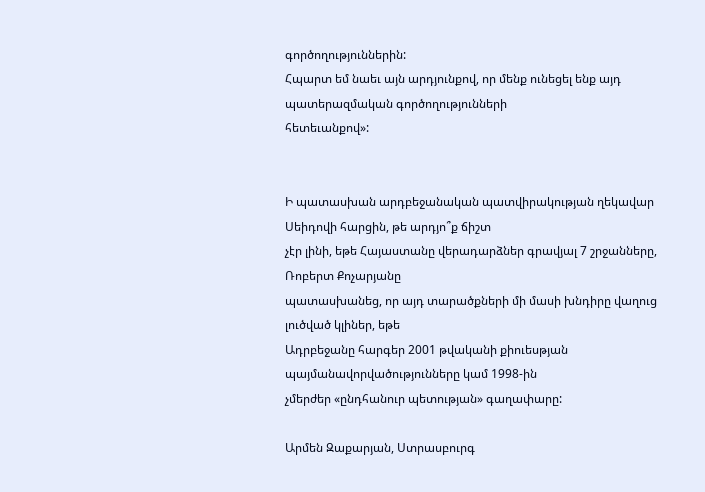գործողություններին:
Հպարտ եմ նաեւ այն արդյունքով, որ մենք ունեցել ենք այդ պատերազմական գործողությունների
հետեւանքով»:


Ի պատասխան արդբեջանական պատվիրակության ղեկավար Սեիդովի հարցին, թե արդյո՞ք ճիշտ
չէր լինի, եթե Հայաստանը վերադարձներ գրավյալ 7 շրջանները, Ռոբերտ Քոչարյանը
պատասխանեց, որ այդ տարածքների մի մասի խնդիրը վաղուց լուծված կլիներ, եթե
Ադրբեջանը հարգեր 2001 թվականի քիուեսթյան պայմանավորվածությունները կամ 1998-ին
չմերժեր «ընդհանուր պետության» գաղափարը:

Արմեն Զաքարյան, Ստրասբուրգ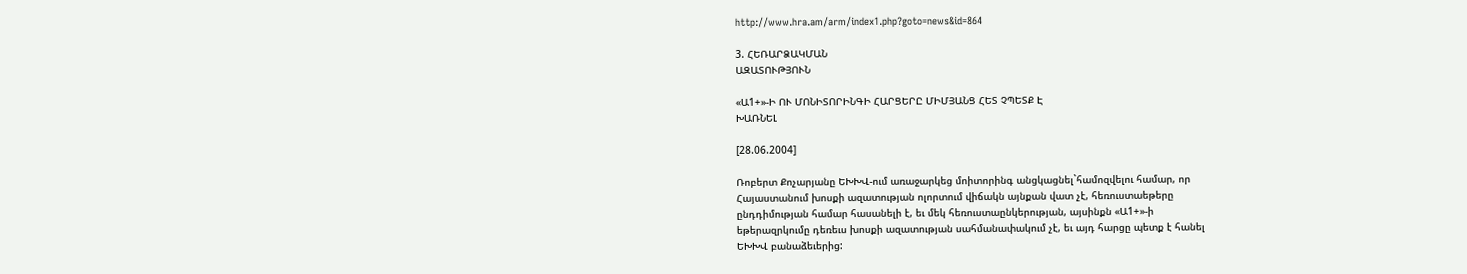http://www.hra.am/arm/index1.php?goto=news&id=864

3. ՀԵՌԱՐՁԱԿՄԱՆ
ԱԶԱՏՈՒԹՅՈՒՆ

«Ա1+»-Ի ՈՒ ՄՈՆԻՏՈՐԻՆԳԻ ՀԱՐՑԵՐԸ ՄԻՄՅԱՆՑ ՀԵՏ ՉՊԵՏՔ Է
ԽԱՌՆԵԼ

[28.06.2004]

Ռոբերտ Քոչարյանը ԵԽԽՎ-ում առաջարկեց մոիտորինգ անցկացնել`համոզվելու համար, որ
Հայաստանում խոսքի ազատության ոլորտում վիճակն այնքան վատ չէ, հեռուստաեթերը
ընդդիմության համար հասանելի է, եւ մեկ հեռուստաընկերության, այսինքն «Ա1+»-ի
եթերազրկումը դեռեւս խոսքի ազատության սահմանափակում չէ, եւ այդ հարցը պետք է հանել
ԵԽԽՎ բանաձեւերից: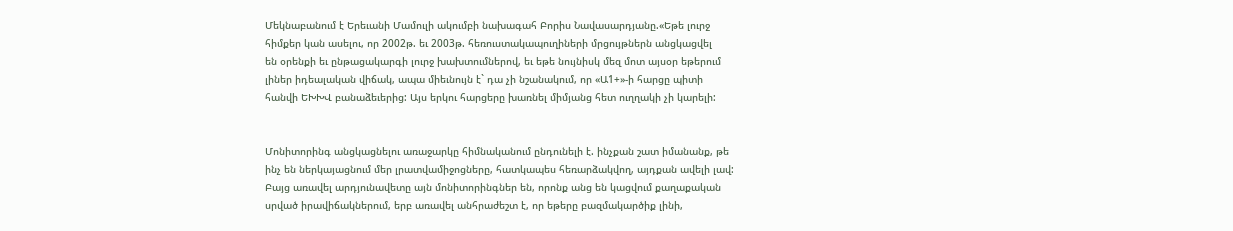Մեկնաբանում է Երեւանի Մամուլի ակումբի նախագահ Բորիս Նավասարդյանը.«Եթե լուրջ
հիմքեր կան ասելու, որ 2002թ. եւ 2003թ. հեռուստակապուղիների մրցույթներն անցկացվել
են օրենքի եւ ընթացակարգի լուրջ խախտումներով, եւ եթե նույնիսկ մեզ մոտ այսօր եթերում
լիներ իդեալական վիճակ, ապա միեւնույն է` դա չի նշանակում, որ «Ա1+»-ի հարցը պիտի
հանվի ԵԽԽՎ բանաձեւերից: Այս երկու հարցերը խառնել միմյանց հետ ուղղակի չի կարելի:


Մոնիտորինգ անցկացնելու առաջարկը հիմնականում ընդունելի է. ինչքան շատ իմանանք, թե
ինչ են ներկայացնում մեր լրատվամիջոցները, հատկապես հեռարձակվող, այդքան ավելի լավ:
Բայց առավել արդյունավետը այն մոնիտորինգներ են, որոնք անց են կացվում քաղաքական
սրված իրավիճակներում, երբ առավել անհրաժեշտ է, որ եթերը բազմակարծիք լինի,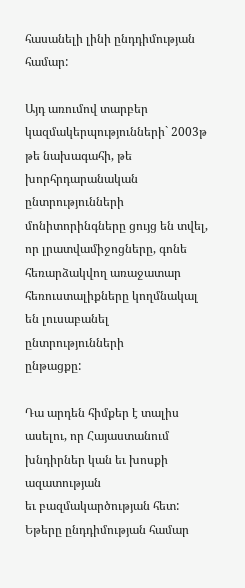հասանելի լինի ընդդիմության համար:

Այդ առումով տարբեր կազմակերպությունների` 2003թ թե նախագահի, թե խորհրդարանական
ընտրությունների մոնիտորինգները ցույց են տվել, որ լրատվամիջոցները, գոնե
հեռարձակվող առաջատար հեռուստալիքները կողմնակալ են լուսաբանել ընտրությունների
ընթացքը:

Դա արդեն հիմքեր է տալիս ասելու, որ Հայաստանում խնդիրներ կան եւ խոսքի ազատության
եւ բազմակարծության հետ: Եթերը ընդդիմության համար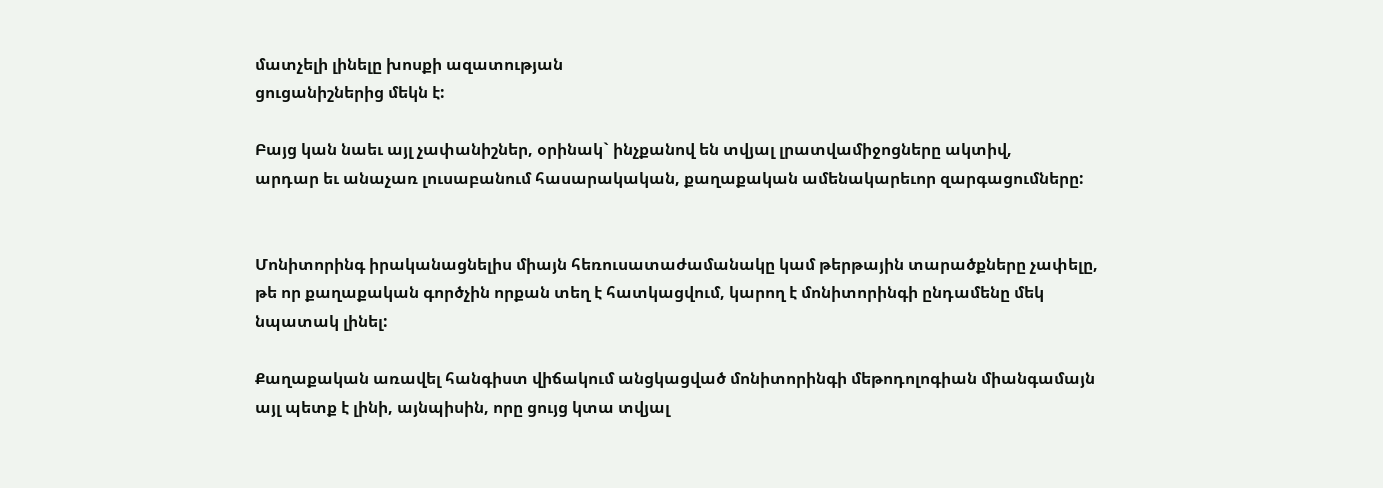մատչելի լինելը խոսքի ազատության
ցուցանիշներից մեկն է:

Բայց կան նաեւ այլ չափանիշներ, օրինակ` ինչքանով են տվյալ լրատվամիջոցները ակտիվ,
արդար եւ անաչառ լուսաբանում հասարակական, քաղաքական ամենակարեւոր զարգացումները:


Մոնիտորինգ իրականացնելիս միայն հեռուսատաժամանակը կամ թերթային տարածքները չափելը,
թե որ քաղաքական գործչին որքան տեղ է հատկացվում, կարող է մոնիտորինգի ընդամենը մեկ
նպատակ լինել:

Քաղաքական առավել հանգիստ վիճակում անցկացված մոնիտորինգի մեթոդոլոգիան միանգամայն
այլ պետք է լինի, այնպիսին, որը ցույց կտա տվյալ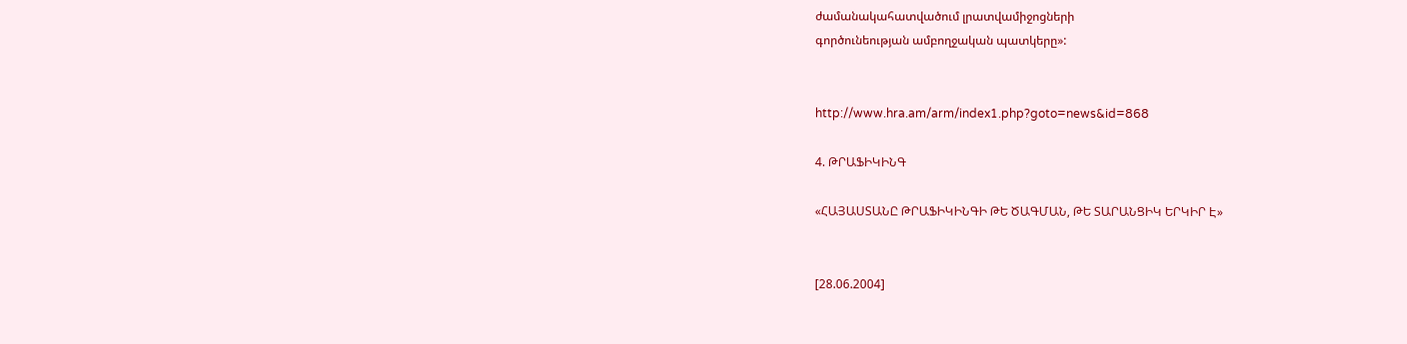ժամանակահատվածում լրատվամիջոցների
գործունեության ամբողջական պատկերը»:


http://www.hra.am/arm/index1.php?goto=news&id=868

4. ԹՐԱՖԻԿԻՆԳ

«ՀԱՅԱՍՏԱՆԸ ԹՐԱՖԻԿԻՆԳԻ ԹԵ ԾԱԳՄԱՆ, ԹԵ ՏԱՐԱՆՑԻԿ ԵՐԿԻՐ Է»


[28.06.2004]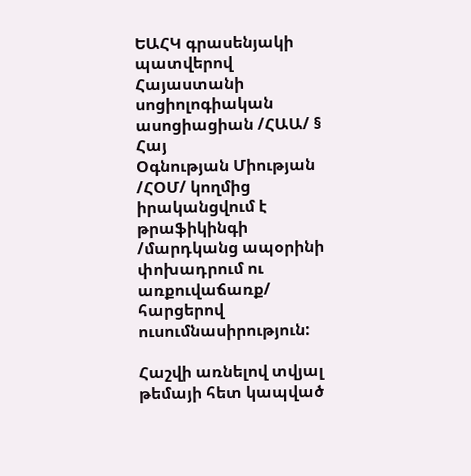ԵԱՀԿ գրասենյակի պատվերով Հայաստանի սոցիոլոգիական ասոցիացիան /ՀԱԱ/ § Հայ
Օգնության Միության /ՀՕՄ/ կողմից իրականցվում է թրաֆիկինգի /մարդկանց ապօրինի
փոխադրում ու առքուվաճառք/ հարցերով ուսումնասիրություն:

Հաշվի առնելով տվյալ թեմայի հետ կապված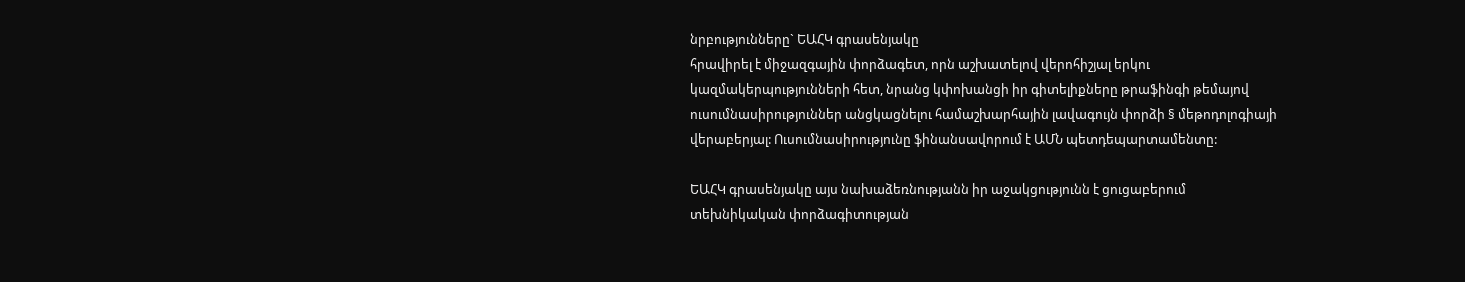նրբությունները` ԵԱՀԿ գրասենյակը
հրավիրել է միջազգային փորձագետ, որն աշխատելով վերոհիշյալ երկու
կազմակերպությունների հետ, նրանց կփոխանցի իր գիտելիքները թրաֆինգի թեմայով
ուսումնասիրություններ անցկացնելու համաշխարհային լավագույն փորձի § մեթոդոլոգիայի
վերաբերյալ: Ուսումնասիրությունը ֆինանսավորում է ԱՄՆ պետդեպարտամենտը:

ԵԱՀԿ գրասենյակը այս նախաձեռնությանն իր աջակցությունն է ցուցաբերում
տեխնիկական փորձագիտության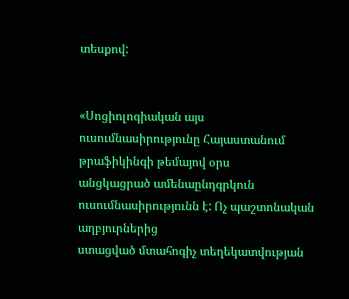տեսքով:


«Սոցիոլոգիական այս ուսումնասիրությունը Հայաստանում թրաֆիկինգի թեմայով օրս
անցկացրած ամենաընդգրկուն ուսումնասիրությունն է: Ոչ պաշտոնական աղբյուրներից
ստացված մտահոգիչ տեղեկատվության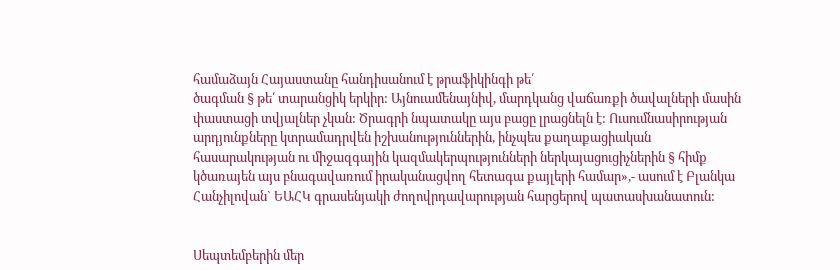համաձայն Հայաստանը հանդիսանում է թրաֆիկինգի թե՛
ծագման § թե՛ տարանցիկ երկիր: Այնուամենայնիվ, մարդկանց վաճառքի ծավալների մասին
փաստացի տվյալներ չկան: Ծրագրի նպատակը այս բացը լրացնելն է: Ուսումնասիրության
արդյունքները կտրամադրվեն իշխանություններին, ինչպես քաղաքացիական
հասարակության ու միջազգային կազմակերպությունների ներկայացուցիչներին § հիմք
կծառայեն այս բնագավառում իրականացվող հետագա քայլերի համար»,- ասում է Բլանկա
Հանչիլովան` ԵԱՀԿ գրասենյակի ժողովրդավարության հարցերով պատասխանատուն:


Սեպտեմբերին մեր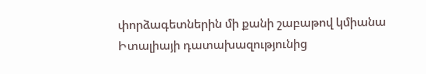փորձագետներին մի քանի շաբաթով կմիանա Իտալիայի դատախազությունից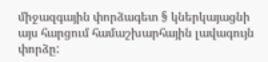միջազգային փորձագետ § կներկայացնի այս հարցում համաշխարհային լավագույն փորձը: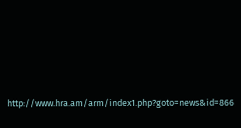http://www.hra.am/arm/index1.php?goto=news&id=866